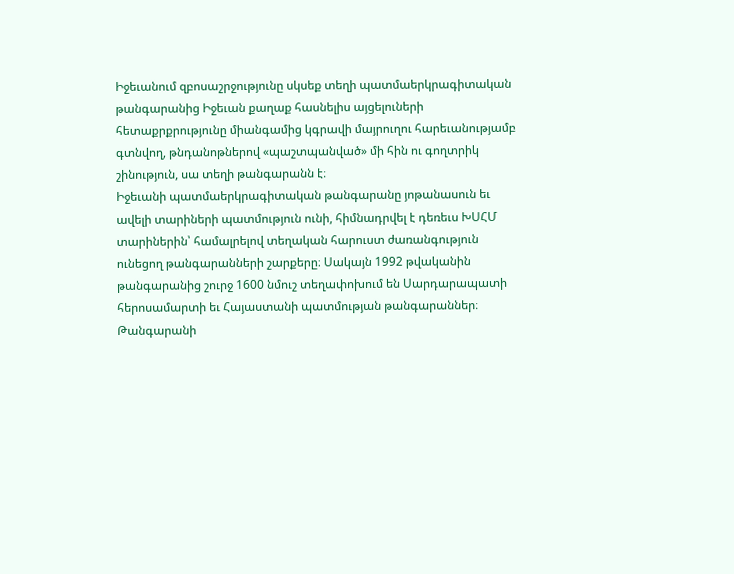Իջեւանում զբոսաշրջությունը սկսեք տեղի պատմաերկրագիտական թանգարանից Իջեւան քաղաք հասնելիս այցելուների հետաքրքրությունը միանգամից կգրավի մայրուղու հարեւանությամբ գտնվող, թնդանոթներով «պաշտպանված» մի հին ու գողտրիկ շինություն, սա տեղի թանգարանն է։
Իջեւանի պատմաերկրագիտական թանգարանը յոթանասուն եւ ավելի տարիների պատմություն ունի, հիմնադրվել է դեռեւս ԽՍՀՄ տարիներին՝ համալրելով տեղական հարուստ ժառանգություն ունեցող թանգարանների շարքերը։ Սակայն 1992 թվականին թանգարանից շուրջ 1600 նմուշ տեղափոխում են Սարդարապատի հերոսամարտի եւ Հայաստանի պատմության թանգարաններ։
Թանգարանի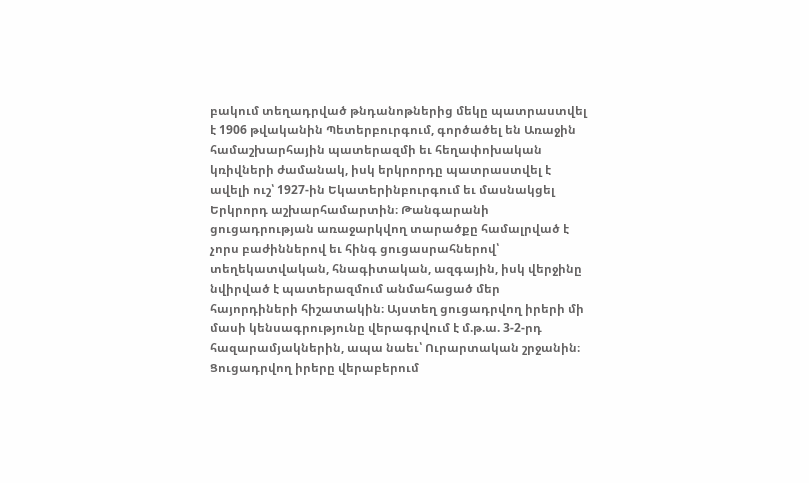բակում տեղադրված թնդանոթներից մեկը պատրաստվել է 1906 թվականին Պետերբուրգում, գործածել են Առաջին համաշխարհային պատերազմի եւ հեղափոխական կռիվների ժամանակ, իսկ երկրորդը պատրաստվել է ավելի ուշ՝ 1927-ին Եկատերինբուրգում եւ մասնակցել Երկրորդ աշխարհամարտին։ Թանգարանի ցուցադրության առաջարկվող տարածքը համալրված է չորս բաժիններով եւ հինգ ցուցասրահներով՝ տեղեկատվական, հնագիտական, ազգային, իսկ վերջինը նվիրված է պատերազմում անմահացած մեր հայորդիների հիշատակին։ Այստեղ ցուցադրվող իրերի մի մասի կենսագրությունը վերագրվում է մ.թ.ա. 3-2-րդ հազարամյակներին, ապա նաեւ՝ Ուրարտական շրջանին։
Ցուցադրվող իրերը վերաբերում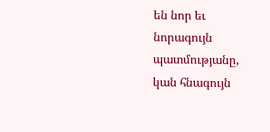են նոր եւ նորագույն պատմությանը, կան հնագույն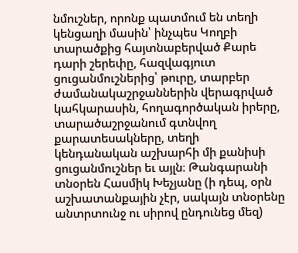նմուշներ, որոնք պատմում են տեղի կենցաղի մասին՝ ինչպես Կողբի տարածքից հայտնաբերված Քարե դարի շերեփը, հազվագյուտ ցուցանմուշներից՝ թուրը, տարբեր ժամանակաշրջաններին վերագրված կահկարասին, հողագործական իրերը, տարածաշրջանում գտնվող քարատեսակները, տեղի կենդանական աշխարհի մի քանիսի ցուցանմուշներ եւ այլն։ Թանգարանի տնօրեն Հասմիկ Խեչյանը (ի դեպ, օրն աշխատանքային չէր, սակայն տնօրենը անտրտունջ ու սիրով ընդունեց մեզ)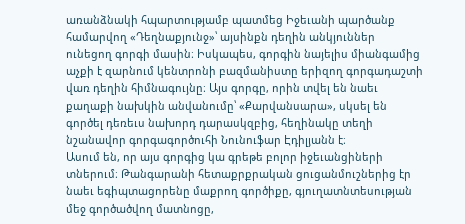առանձնակի հպարտությամբ պատմեց Իջեւանի պարծանք համարվող «Դեղնաքյունջ»՝ այսինքն դեղին անկյուններ ունեցող գորգի մասին։ Իսկապես, գորգին նայելիս միանգամից աչքի է զարնում կենտրոնի բազմանիստը երիզող գորգադաշտի վառ դեղին հիմնագույնը։ Այս գորգը, որին տվել են նաեւ քաղաքի նախկին անվանումը՝ «Քարվանսարա», սկսել են գործել դեռեւս նախորդ դարասկզբից, հեղինակը տեղի նշանավոր գորգագործուհի Նունուֆար Էդիլյանն է։
Ասում են, որ այս գորգից կա գրեթե բոլոր իջեւանցիների տներում։ Թանգարանի հետաքրքրական ցուցանմուշներից էր նաեւ եգիպտացորենը մաքրող գործիքը, գյուղատնտեսության մեջ գործածվող մատնոցը,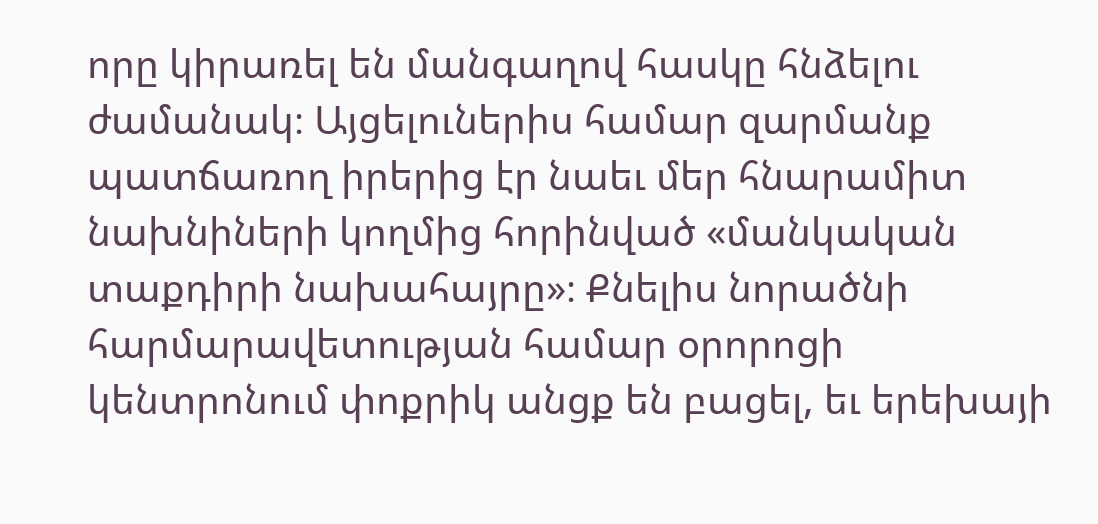որը կիրառել են մանգաղով հասկը հնձելու ժամանակ։ Այցելուներիս համար զարմանք պատճառող իրերից էր նաեւ մեր հնարամիտ նախնիների կողմից հորինված «մանկական տաքդիրի նախահայրը»։ Քնելիս նորածնի հարմարավետության համար օրորոցի կենտրոնում փոքրիկ անցք են բացել, եւ երեխայի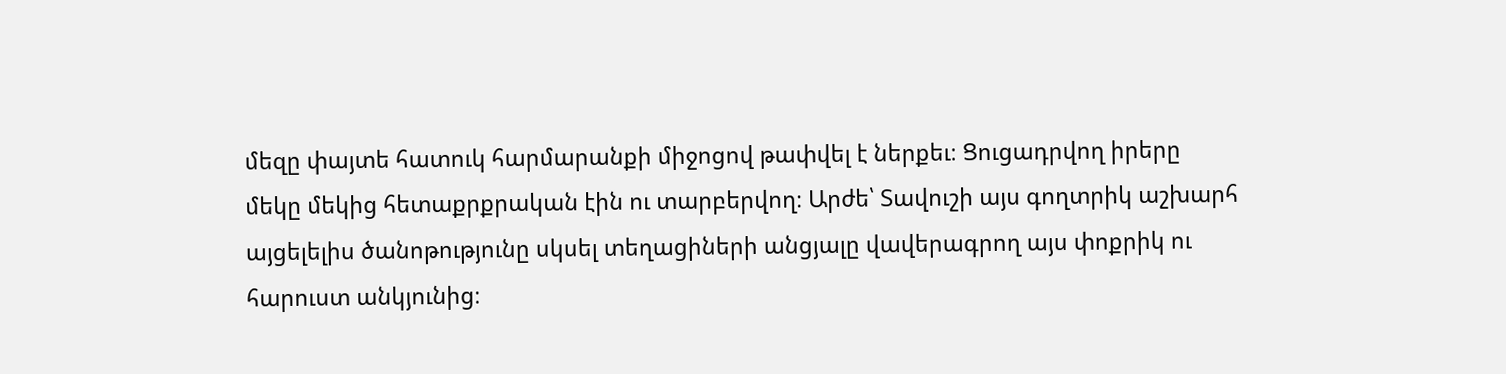մեզը փայտե հատուկ հարմարանքի միջոցով թափվել է ներքեւ։ Ցուցադրվող իրերը մեկը մեկից հետաքրքրական էին ու տարբերվող։ Արժե՝ Տավուշի այս գողտրիկ աշխարհ այցելելիս ծանոթությունը սկսել տեղացիների անցյալը վավերագրող այս փոքրիկ ու հարուստ անկյունից։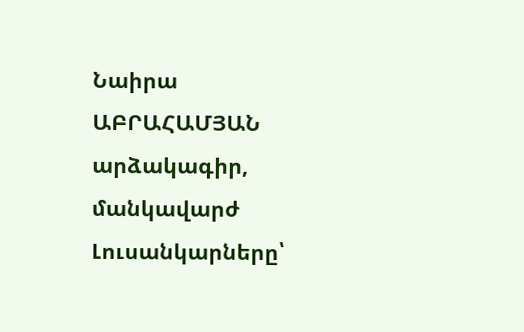Նաիրա ԱԲՐԱՀԱՄՅԱՆ արձակագիր, մանկավարժ
Լուսանկարները՝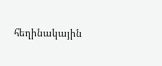հեղինակային